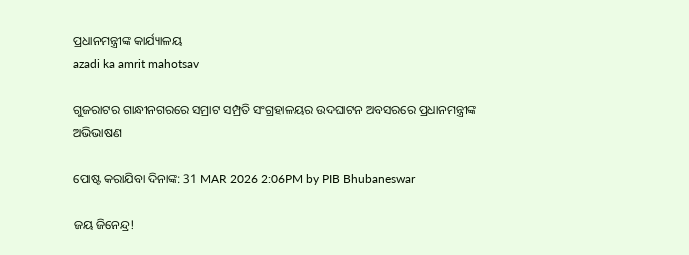ପ୍ରଧାନମନ୍ତ୍ରୀଙ୍କ କାର୍ଯ୍ୟାଳୟ
azadi ka amrit mahotsav

ଗୁଜରାଟର ଗାନ୍ଧୀନଗରରେ ସମ୍ରାଟ ସମ୍ପ୍ରତି ସଂଗ୍ରହାଳୟର ଉଦଘାଟନ ଅବସରରେ ପ୍ରଧାନମନ୍ତ୍ରୀଙ୍କ ଅଭିଭାଷଣ

ପୋଷ୍ଟ କରାଯିବା ଦିନାଙ୍କ: 31 MAR 2026 2:06PM by PIB Bhubaneswar

ଜୟ ଜିନେନ୍ଦ୍ର!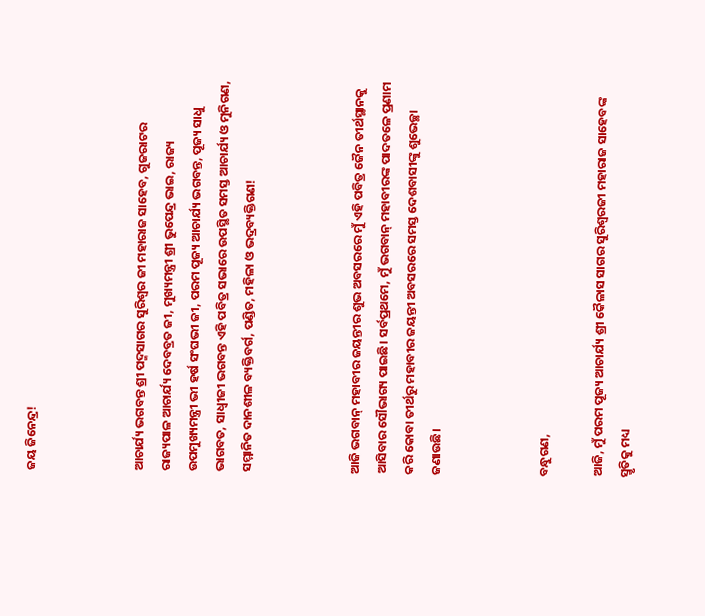ଜୟ ଜିନେନ୍ଦ୍ର!



ଆଚାର୍ଯ୍ୟ ଭଗବନ୍ତ ଶ୍ରୀ ପଦ୍ମସାଗର ସୁରିଶ୍ୱର ଜୀ ମହାରାଜ ସାହେବ, ଗୁଜରାଟର ରାଜ୍ୟପାଳ ଆଚାର୍ଯ୍ୟ ଦେବବ୍ରତ ଜୀ, ମୁଖ୍ୟମନ୍ତ୍ରୀ ଶ୍ରୀ ଭୁପେନ୍ଦ୍ର ଭାଇ, ରାଜ୍ୟ ଉପମୁଖ୍ୟମନ୍ତ୍ରୀ ଭୀ ହର୍ଷ ସଂଘଭୀ ଜୀ, ପରମ ପୂଜ୍ୟ ଆଚାର୍ଯ୍ୟ ଭଗବନ୍ତ, ପୂଜ୍ୟ ସାଧୁ ଭାଗବତ, ସାଧ୍ୱୀଜୀ ଭଗବନ୍ତ ଏହି ପବିତ୍ର ସଭାରେ ଉପସ୍ଥିତ ସମସ୍ତ ଆଚାର୍ଯ୍ୟ ଓ ମୁନିଗଣ, ସମ୍ମାନିତ ଦାନଶୀଳ ବ୍ୟକ୍ତିବର୍ଗ, ପଣ୍ଡିତ, ମହିଳା ଓ ଭଦ୍ରବ୍ୟକ୍ତିଗଣ!



ଆଜି ଭଗବାନ୍ ମହାବୀର ଜୟନ୍ତୀର ଶୁଭ ଅବସରରେ ମୁଁ ଏହି ପବିତ୍ର ଜୈନ ତୀର୍ଥସ୍ଥାନକୁ ଆସିବାର ସୌଭାଗ୍ୟ ପାଇଛି। ସର୍ବପ୍ରଥମେ, ମୁଁ ଭଗବାନ୍ ମହାବୀରଙ୍କ ପାଦତଳେ ପ୍ରଣାମ କରି କୋବା ତୀର୍ଥରୁ ମହାବୀର ଜୟନ୍ତୀ ଅବସରରେ ସମସ୍ତ ଦେଶବାସୀଙ୍କୁ ଶୁଭେଚ୍ଛା ଜଣାଉଛି।



ବନ୍ଧୁଗଣ,

ଆଜି, ମୁଁ ପରମ ପୂଜ୍ୟ ଆଚାର୍ଯ୍ୟ ଶ୍ରୀ କୈଳାସ ସାଗର ସୁରିଶ୍ୱରଜୀ ମହାରାଜ ସାହେବଙ୍କ ସ୍ମୃତିକୁ ମଧ୍ୟ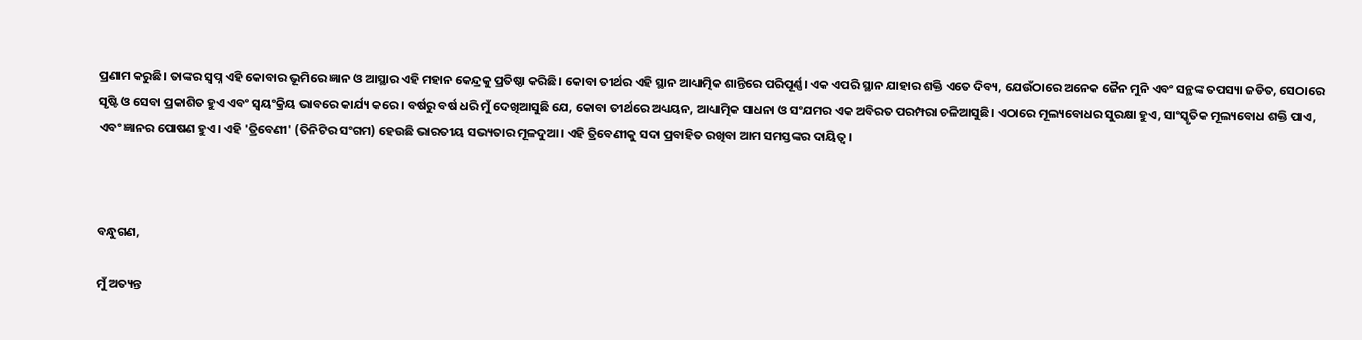ପ୍ରଣାମ କରୁଛି। ତାଙ୍କର ସ୍ୱପ୍ନ ଏହି କୋବାର ଭୂମିରେ ଜ୍ଞାନ ଓ ଆସ୍ଥାର ଏହି ମହାନ କେନ୍ଦ୍ରକୁ ପ୍ରତିଷ୍ଠା କରିଛି। କୋବା ତୀର୍ଥର ଏହି ସ୍ଥାନ ଆଧ୍ୟାତ୍ମିକ ଶାନ୍ତିରେ ପରିପୂର୍ଣ୍ଣ। ଏକ ଏପରି ସ୍ଥାନ ଯାହାର ଶକ୍ତି ଏତେ ଦିବ୍ୟ, ଯେଉଁଠାରେ ଅନେକ ଜୈନ ମୁନି ଏବଂ ସନ୍ଥଙ୍କ ତପସ୍ୟା ଜଡିତ, ସେଠାରେ ସୃଷ୍ଟି ଓ ସେବା ପ୍ରକାଶିତ ହୁଏ ଏବଂ ସ୍ୱୟଂକ୍ରିୟ ଭାବରେ କାର୍ଯ୍ୟ କରେ। ବର୍ଷରୁ ବର୍ଷ ଧରି ମୁଁ ଦେଖିଆସୁଛି ଯେ, କୋବା ତୀର୍ଥରେ ଅଧ୍ୟୟନ, ଆଧ୍ୟାତ୍ମିକ ସାଧନା ଓ ସଂଯମର ଏକ ଅବିରତ ପରମ୍ପରା ଚଳିଆସୁଛି। ଏଠାରେ ମୂଲ୍ୟବୋଧର ସୁରକ୍ଷା ହୁଏ, ସାଂସ୍କୃତିକ ମୂଲ୍ୟବୋଧ ଶକ୍ତି ପାଏ, ଏବଂ ଜ୍ଞାନର ପୋଷଣ ହୁଏ। ଏହି 'ତ୍ରିବେଣୀ' (ତିନିଟିର ସଂଗମ) ହେଉଛି ଭାରତୀୟ ସଭ୍ୟତାର ମୂଳଦୁଆ। ଏହି ତ୍ରିବେଣୀକୁ ସଦା ପ୍ରବାହିତ ରଖିବା ଆମ ସମସ୍ତଙ୍କର ଦାୟିତ୍ୱ।



ବନ୍ଧୁଗଣ,

ମୁଁ ଅତ୍ୟନ୍ତ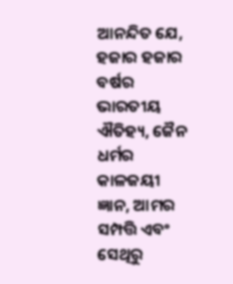ଆନନ୍ଦିତ ଯେ, ହଜାର ହଜାର ବର୍ଷର ଭାରତୀୟ ଐତିହ୍ୟ, ଜୈନ ଧର୍ମର କାଳଜୟୀ ଜ୍ଞାନ, ଆମର ସମ୍ପତ୍ତି ଏବଂ ସେଥିରୁ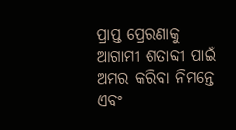ପ୍ରାପ୍ତ ପ୍ରେରଣାକୁ ଆଗାମୀ ଶତାବ୍ଦୀ ପାଇଁ ଅମର କରିବା ନିମନ୍ତେ ଏବଂ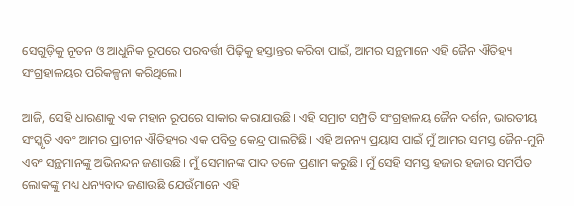ସେଗୁଡ଼ିକୁ ନୂତନ ଓ ଆଧୁନିକ ରୂପରେ ପରବର୍ତ୍ତୀ ପିଢ଼ିକୁ ହସ୍ତାନ୍ତର କରିବା ପାଇଁ, ଆମର ସନ୍ଥମାନେ ଏହି ଜୈନ ଐତିହ୍ୟ ସଂଗ୍ରହାଳୟର ପରିକଳ୍ପନା କରିଥିଲେ।

ଆଜି, ସେହି ଧାରଣାକୁ ଏକ ମହାନ ରୂପରେ ସାକାର କରାଯାଉଛି। ଏହି ସମ୍ରାଟ ସମ୍ପ୍ରତି ସଂଗ୍ରହାଳୟ ଜୈନ ଦର୍ଶନ, ଭାରତୀୟ ସଂସ୍କୃତି ଏବଂ ଆମର ପ୍ରାଚୀନ ଐତିହ୍ୟର ଏକ ପବିତ୍ର କେନ୍ଦ୍ର ପାଲଟିଛି। ଏହି ଅନନ୍ୟ ପ୍ରୟାସ ପାଇଁ ମୁଁ ଆମର ସମସ୍ତ ଜୈନ-ମୁନି ଏବଂ ସନ୍ଥମାନଙ୍କୁ ଅଭିନନ୍ଦନ ଜଣାଉଛି। ମୁଁ ସେମାନଙ୍କ ପାଦ ତଳେ ପ୍ରଣାମ କରୁଛି। ମୁଁ ସେହି ସମସ୍ତ ହଜାର ହଜାର ସମର୍ପିତ ଲୋକଙ୍କୁ ମଧ୍ୟ ଧନ୍ୟବାଦ ଜଣାଉଛି ଯେଉଁମାନେ ଏହି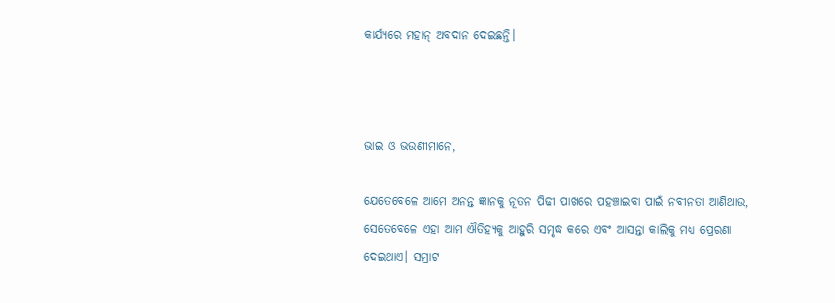କାର୍ଯ୍ୟରେ ମହାନ୍‌ ଅବଦାନ ଦେଇଛନ୍ତି।



ଭାଇ ଓ ଭଉଣୀମାନେ,

ଯେତେବେଳେ ଆମେ ଅନନ୍ତ ଜ୍ଞାନକୁ ନୂତନ ପିଢୀ ପାଖରେ ପହଞ୍ଚାଇବା ପାଇଁ ନବୀନତା ଆଣିଥାଉ, ସେତେବେଳେ ଏହା ଆମ ଐତିହ୍ୟକୁ ଆହୁରି ସମୃଦ୍ଧ କରେ ଏବଂ ଆସନ୍ତା କାଲିକୁ ମଧ୍ୟ ପ୍ରେରଣା ଦେଇଥାଏ। ସମ୍ରାଟ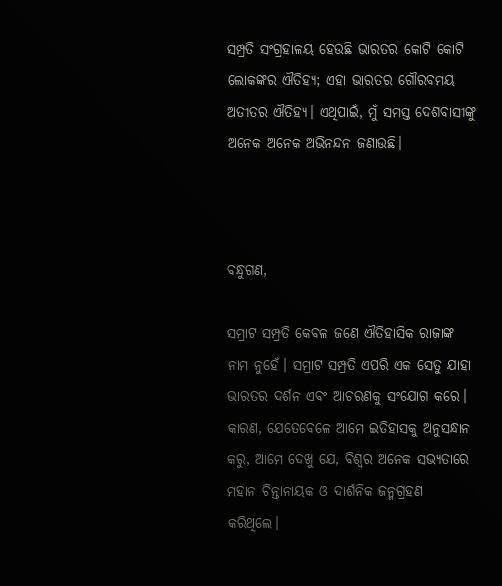ସମ୍ପ୍ରତି ସଂଗ୍ରହାଳୟ ହେଉଛି ଭାରତର କୋଟି କୋଟି ଲୋକଙ୍କର ଐତିହ୍ୟ; ଏହା ଭାରତର ଗୌରବମୟ ଅତୀତର ଐତିହ୍ୟ। ଏଥିପାଇଁ, ମୁଁ ସମସ୍ତ ଦେଶବାସୀଙ୍କୁ ଅନେକ ଅନେକ ଅଭିନନ୍ଦନ ଜଣାଉଛି।



ବନ୍ଧୁଗଣ,

ସମ୍ରାଟ ସମ୍ପ୍ରତି କେବଳ ଜଣେ ଐତିହାସିକ ରାଜାଙ୍କ ନାମ ନୁହେଁ। ସମ୍ରାଟ ସମ୍ପ୍ରତି ଏପରି ଏକ ସେତୁ ଯାହା ଭାରତର ଦର୍ଶନ ଏବଂ ଆଚରଣକୁ ସଂଯୋଗ କରେ। କାରଣ, ଯେତେବେଳେ ଆମେ ଇତିହାସକୁ ଅନୁସନ୍ଧାନ କରୁ, ଆମେ ଦେଖୁ ଯେ, ବିଶ୍ୱର ଅନେକ ସଭ୍ୟତାରେ ମହାନ ଚିନ୍ତାନାୟକ ଓ ଦାର୍ଶନିକ ଜନ୍ମଗ୍ରହଣ କରିଥିଲେ।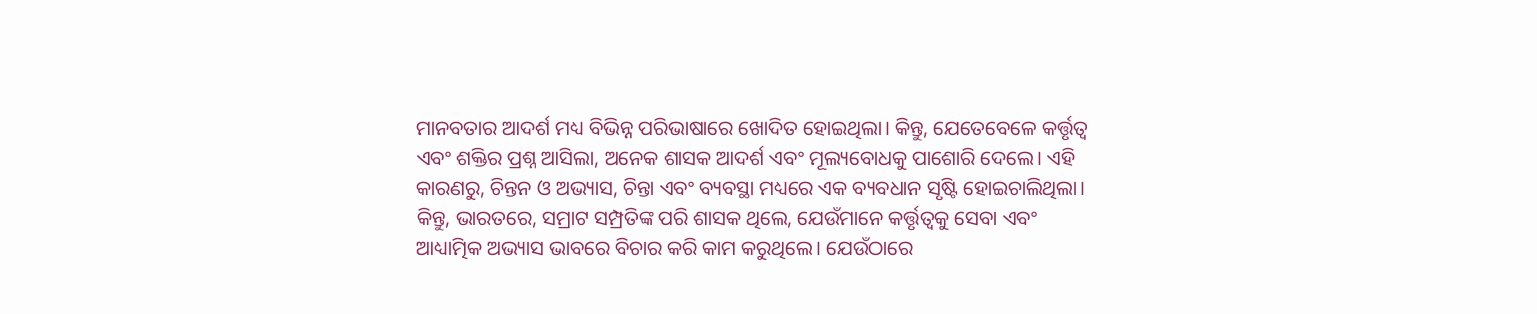ମାନବତାର ଆଦର୍ଶ ମଧ୍ୟ ବିଭିନ୍ନ ପରିଭାଷାରେ ଖୋଦିତ ହୋଇଥିଲା। କିନ୍ତୁ, ଯେତେବେଳେ କର୍ତ୍ତୃତ୍ୱ ଏବଂ ଶକ୍ତିର ପ୍ରଶ୍ନ ଆସିଲା, ଅନେକ ଶାସକ ଆଦର୍ଶ ଏବଂ ମୂଲ୍ୟବୋଧକୁ ପାଶୋରି ଦେଲେ। ଏହି କାରଣରୁ, ଚିନ୍ତନ ଓ ଅଭ୍ୟାସ, ଚିନ୍ତା ଏବଂ ବ୍ୟବସ୍ଥା ମଧ୍ୟରେ ଏକ ବ୍ୟବଧାନ ସୃଷ୍ଟି ହୋଇଚାଲିଥିଲା। କିନ୍ତୁ, ଭାରତରେ, ସମ୍ରାଟ ସମ୍ପ୍ରତିଙ୍କ ପରି ଶାସକ ଥିଲେ, ଯେଉଁମାନେ କର୍ତ୍ତୃତ୍ୱକୁ ସେବା ଏବଂ ଆଧ୍ୟାତ୍ମିକ ଅଭ୍ୟାସ ଭାବରେ ବିଚାର କରି କାମ କରୁଥିଲେ। ଯେଉଁଠାରେ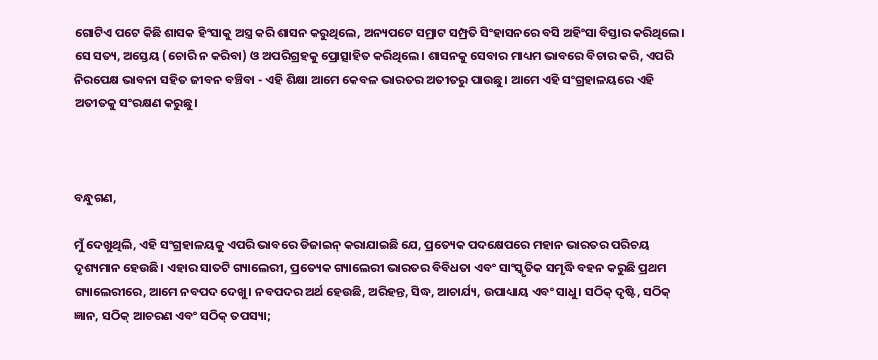ଗୋଟିଏ ପଟେ କିଛି ଶାସକ ହିଂସାକୁ ଅସ୍ତ୍ର କରି ଶାସନ କରୁଥିଲେ, ଅନ୍ୟପଟେ ସମ୍ରାଟ ସମ୍ପ୍ରତି ସିଂହାସନରେ ବସି ଅହିଂସା ବିସ୍ତାର କରିଥିଲେ। ସେ ସତ୍ୟ, ଅସ୍ତେୟ (ଚୋରି ନ କରିବା) ଓ ଅପରିଗ୍ରହକୁ ପ୍ରୋତ୍ସାହିତ କରିଥିଲେ। ଶାସନକୁ ସେବାର ମାଧ୍ୟମ ଭାବରେ ବିଚାର କରି, ଏପରି ନିରପେକ୍ଷ ଭାବନା ସହିତ ଜୀବନ ବଞ୍ଚିବା - ଏହି ଶିକ୍ଷା ଆମେ କେବଳ ଭାରତର ଅତୀତରୁ ପାଉଛୁ। ଆମେ ଏହି ସଂଗ୍ରହାଳୟରେ ଏହି ଅତୀତକୁ ସଂରକ୍ଷଣ କରୁଛୁ।



ବନ୍ଧୁଗଣ,

ମୁଁ ଦେଖୁଥିଲି, ଏହି ସଂଗ୍ରହାଳୟକୁ ଏପରି ଭାବରେ ଡିଜାଇନ୍ କରାଯାଇଛି ଯେ, ପ୍ରତ୍ୟେକ ପଦକ୍ଷେପରେ ମହାନ ଭାରତର ପରିଚୟ ଦୃଶ୍ୟମାନ ହେଉଛି। ଏହାର ସାତଟି ଗ୍ୟାଲେରୀ, ପ୍ରତ୍ୟେକ ଗ୍ୟାଲେରୀ ଭାରତର ବିବିଧତା ଏବଂ ସାଂସ୍କୃତିକ ସମୃଦ୍ଧି ବହନ କରୁଛି ପ୍ରଥମ ଗ୍ୟାଲେରୀରେ, ଆମେ ନବପଦ ଦେଖୁ। ନବପଦର ଅର୍ଥ ହେଉଛି, ଅରିହନ୍ତ, ସିଦ୍ଧ, ଆଚାର୍ଯ୍ୟ, ଉପାଧ୍ୟାୟ ଏବଂ ସାଧୁ। ସଠିକ୍ ଦୃଷ୍ଟି, ସଠିକ୍ ଜ୍ଞାନ, ସଠିକ୍ ଆଚରଣ ଏବଂ ସଠିକ୍ ତପସ୍ୟା;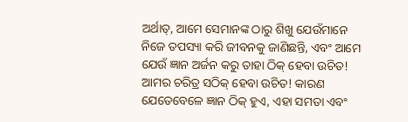ଅର୍ଥାତ୍, ଆମେ ସେମାନଙ୍କ ଠାରୁ ଶିଖୁ ଯେଉଁମାନେ ନିଜେ ତପସ୍ୟା କରି ଜୀବନକୁ ଜାଣିଛନ୍ତି, ଏବଂ ଆମେ ଯେଉଁ ଜ୍ଞାନ ଅର୍ଜନ କରୁ ତାହା ଠିକ୍ ହେବା ଉଚିତ! ଆମର ଚରିତ୍ର ସଠିକ୍ ହେବା ଉଚିତ! କାରଣ ଯେତେବେଳେ ଜ୍ଞାନ ଠିକ୍ ହୁଏ, ଏହା ସମତା ଏବଂ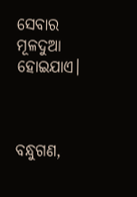ସେବାର ମୂଳଦୁଆ ହୋଇଯାଏ।



ବନ୍ଧୁଗଣ,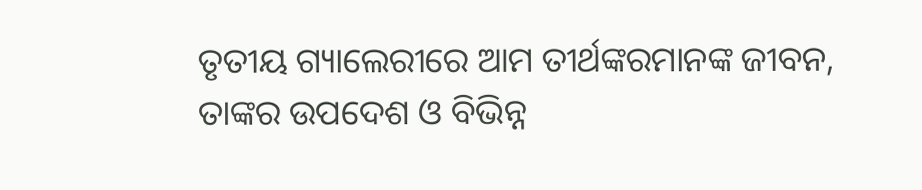ତୃତୀୟ ଗ୍ୟାଲେରୀରେ ଆମ ତୀର୍ଥଙ୍କରମାନଙ୍କ ଜୀବନ, ତାଙ୍କର ଉପଦେଶ ଓ ବିଭିନ୍ନ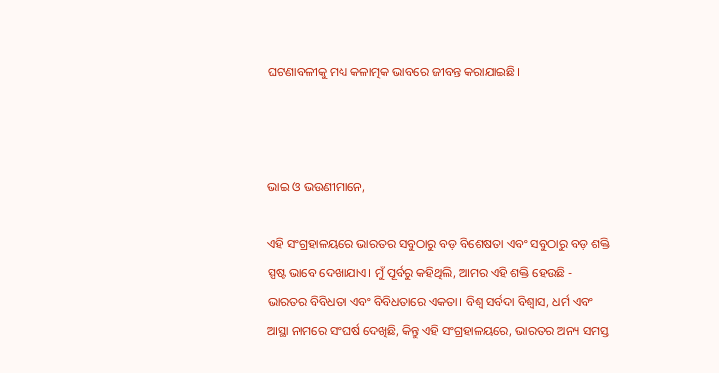ଘଟଣାବଳୀକୁ ମଧ୍ୟ କଳାତ୍ମକ ଭାବରେ ଜୀବନ୍ତ କରାଯାଇଛି।



ଭାଇ ଓ ଭଉଣୀମାନେ,

ଏହି ସଂଗ୍ରହାଳୟରେ ଭାରତର ସବୁଠାରୁ ବଡ଼ ବିଶେଷତା ଏବଂ ସବୁଠାରୁ ବଡ଼ ଶକ୍ତି ସ୍ପଷ୍ଟ ଭାବେ ଦେଖାଯାଏ। ମୁଁ ପୂର୍ବରୁ କହିଥିଲି, ଆମର ଏହି ଶକ୍ତି ହେଉଛି - ଭାରତର ବିବିଧତା ଏବଂ ବିବିଧତାରେ ଏକତା। ବିଶ୍ୱ ସର୍ବଦା ବିଶ୍ୱାସ, ଧର୍ମ ଏବଂ ଆସ୍ଥା ନାମରେ ସଂଘର୍ଷ ଦେଖିଛି, କିନ୍ତୁ ଏହି ସଂଗ୍ରହାଳୟରେ, ଭାରତର ଅନ୍ୟ ସମସ୍ତ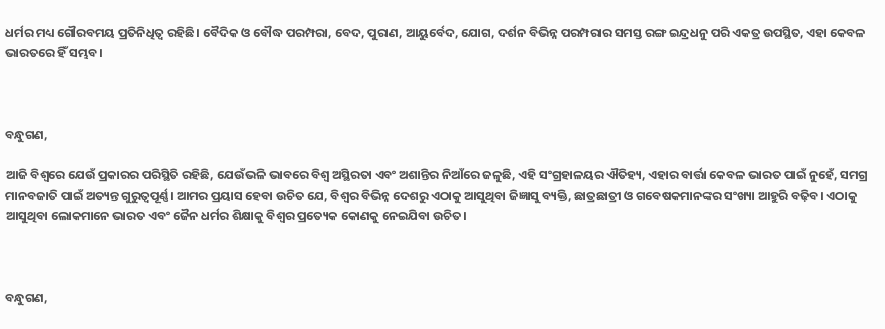ଧର୍ମର ମଧ୍ୟ ଗୌରବମୟ ପ୍ରତିନିଧିତ୍ୱ ରହିଛି। ବୈଦିକ ଓ ବୌଦ୍ଧ ପରମ୍ପରା, ବେଦ, ପୁରାଣ, ଆୟୁର୍ବେଦ, ଯୋଗ, ଦର୍ଶନ ବିଭିନ୍ନ ପରମ୍ପରାର ସମସ୍ତ ରଙ୍ଗ ଇନ୍ଦ୍ରଧନୁ ପରି ଏକତ୍ର ଉପସ୍ଥିତ, ଏହା କେବଳ ଭାରତରେ ହିଁ ସମ୍ଭବ।



ବନ୍ଧୁଗଣ,

ଆଜି ବିଶ୍ୱରେ ଯେଉଁ ପ୍ରକାରର ପରିସ୍ଥିତି ରହିଛି, ଯେଉଁଭଳି ଭାବରେ ବିଶ୍ୱ ଅସ୍ଥିରତା ଏବଂ ଅଶାନ୍ତିର ନିଆଁରେ ଜଳୁଛି, ଏହି ସଂଗ୍ରହାଳୟର ଐତିହ୍ୟ, ଏହାର ବାର୍ତ୍ତା କେବଳ ଭାରତ ପାଇଁ ନୁହେଁ, ସମଗ୍ର ମାନବଜାତି ପାଇଁ ଅତ୍ୟନ୍ତ ଗୁରୁତ୍ୱପୂର୍ଣ୍ଣ। ଆମର ପ୍ରୟାସ ହେବା ଉଚିତ ଯେ, ବିଶ୍ୱର ବିଭିନ୍ନ ଦେଶରୁ ଏଠାକୁ ଆସୁଥିବା ଜିଜ୍ଞାସୁ ବ୍ୟକ୍ତି, ଛାତ୍ରଛାତ୍ରୀ ଓ ଗବେଷକମାନଙ୍କର ସଂଖ୍ୟା ଆହୁରି ବଢ଼ିବ। ଏଠାକୁ ଆସୁଥିବା ଲୋକମାନେ ଭାରତ ଏବଂ ଜୈନ ଧର୍ମର ଶିକ୍ଷାକୁ ବିଶ୍ୱର ପ୍ରତ୍ୟେକ କୋଣକୁ ନେଇଯିବା ଉଚିତ।



ବନ୍ଧୁଗଣ,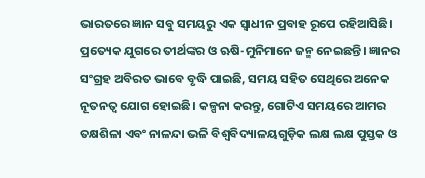ଭାରତରେ ଜ୍ଞାନ ସବୁ ସମୟରୁ ଏକ ସ୍ୱାଧୀନ ପ୍ରବାହ ରୂପେ ରହିଆସିଛି। ପ୍ରତ୍ୟେକ ଯୁଗରେ ତୀର୍ଥଙ୍କର ଓ ଋଷି-ମୁନିମାନେ ଜନ୍ମ ନେଇଛନ୍ତି। ଜ୍ଞାନର ସଂଗ୍ରହ ଅବିରତ ଭାବେ ବୃଦ୍ଧି ପାଇଛି, ସମୟ ସହିତ ସେଥିରେ ଅନେକ ନୂତନତ୍ୱ ଯୋଗ ହୋଇଛି। କଳ୍ପନା କରନ୍ତୁ, ଗୋଟିଏ ସମୟରେ ଆମର ତକ୍ଷଶିଳା ଏବଂ ନାଳନ୍ଦା ଭଳି ବିଶ୍ୱବିଦ୍ୟାଳୟଗୁଡ଼ିକ ଲକ୍ଷ ଲକ୍ଷ ପୁସ୍ତକ ଓ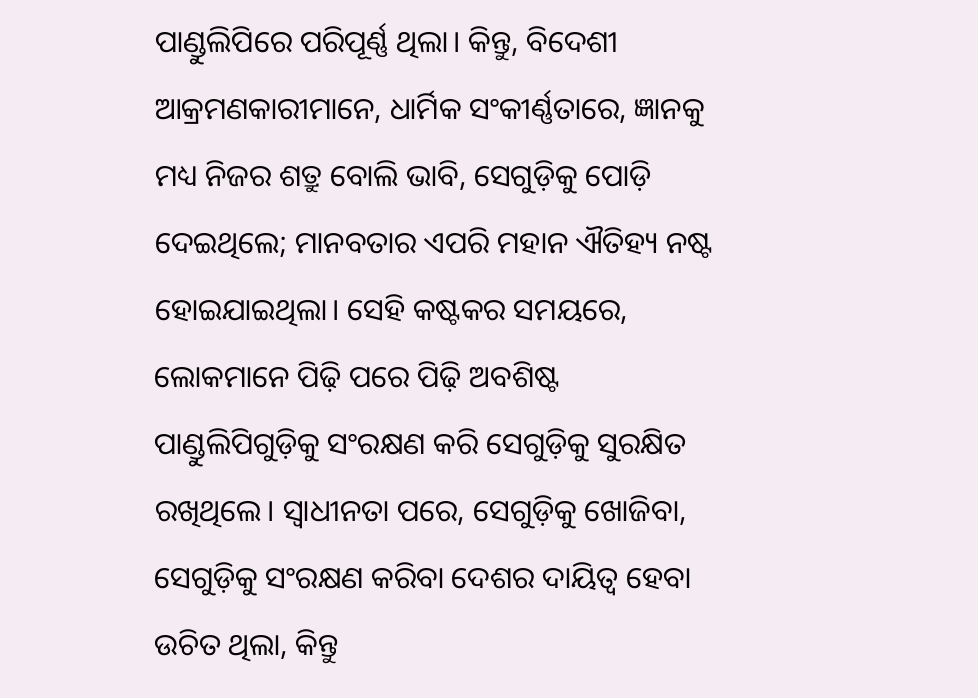ପାଣ୍ଡୁଲିପିରେ ପରିପୂର୍ଣ୍ଣ ଥିଲା। କିନ୍ତୁ, ବିଦେଶୀ ଆକ୍ରମଣକାରୀମାନେ, ଧାର୍ମିକ ସଂକୀର୍ଣ୍ଣତାରେ, ଜ୍ଞାନକୁ ମଧ୍ୟ ନିଜର ଶତ୍ରୁ ବୋଲି ଭାବି, ସେଗୁଡ଼ିକୁ ପୋଡ଼ି ଦେଇଥିଲେ; ମାନବତାର ଏପରି ମହାନ ଐତିହ୍ୟ ନଷ୍ଟ ହୋଇଯାଇଥିଲା। ସେହି କଷ୍ଟକର ସମୟରେ, ଲୋକମାନେ ପିଢ଼ି ପରେ ପିଢ଼ି ଅବଶିଷ୍ଟ ପାଣ୍ଡୁଲିପିଗୁଡ଼ିକୁ ସଂରକ୍ଷଣ କରି ସେଗୁଡ଼ିକୁ ସୁରକ୍ଷିତ ରଖିଥିଲେ। ସ୍ୱାଧୀନତା ପରେ, ସେଗୁଡ଼ିକୁ ଖୋଜିବା, ସେଗୁଡ଼ିକୁ ସଂରକ୍ଷଣ କରିବା ଦେଶର ଦାୟିତ୍ୱ ହେବା ଉଚିତ ଥିଲା, କିନ୍ତୁ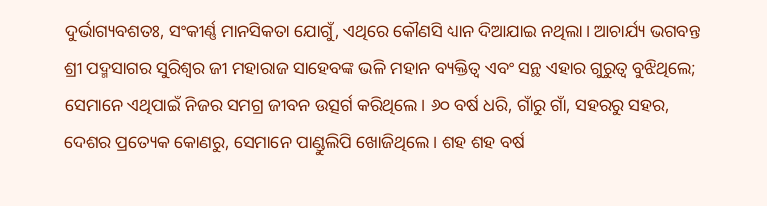ଦୁର୍ଭାଗ୍ୟବଶତଃ, ସଂକୀର୍ଣ୍ଣ ମାନସିକତା ଯୋଗୁଁ, ଏଥିରେ କୌଣସି ଧ୍ୟାନ ଦିଆଯାଇ ନଥିଲା। ଆଚାର୍ଯ୍ୟ ଭଗବନ୍ତ ଶ୍ରୀ ପଦ୍ମସାଗର ସୁରିଶ୍ୱର ଜୀ ମହାରାଜ ସାହେବଙ୍କ ଭଳି ମହାନ ବ୍ୟକ୍ତିତ୍ୱ ଏବଂ ସନ୍ଥ ଏହାର ଗୁରୁତ୍ୱ ବୁଝିଥିଲେ; ସେମାନେ ଏଥିପାଇଁ ନିଜର ସମଗ୍ର ଜୀବନ ଉତ୍ସର୍ଗ କରିଥିଲେ। ୬୦ ବର୍ଷ ଧରି, ଗାଁରୁ ଗାଁ, ସହରରୁ ସହର, ଦେଶର ପ୍ରତ୍ୟେକ କୋଣରୁ, ସେମାନେ ପାଣ୍ଡୁଲିପି ଖୋଜିଥିଲେ। ଶହ ଶହ ବର୍ଷ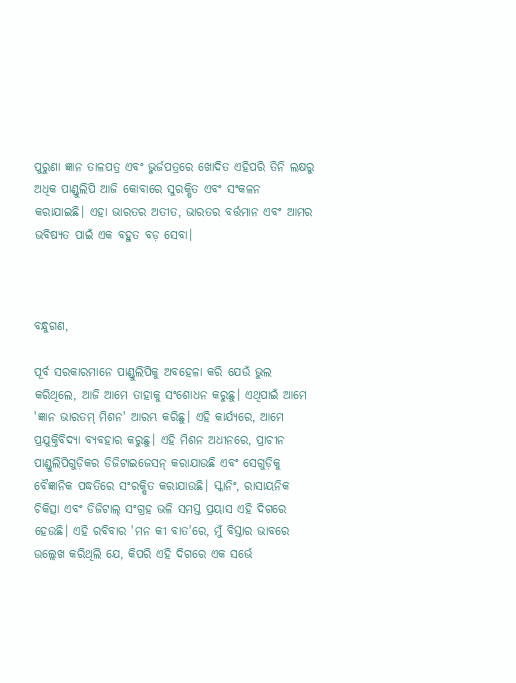ପୁରୁଣା ଜ୍ଞାନ ତାଳପତ୍ର ଏବଂ ଭୁର୍ଜପତ୍ରରେ ଖୋଦିତ ଏହିପରି ତିନି ଲକ୍ଷରୁ ଅଧିକ ପାଣ୍ଡୁଲିପି ଆଜି କୋବାରେ ସୁରକ୍ଷିତ ଏବଂ ସଂକଳନ କରାଯାଇଛି। ଏହା ଭାରତର ଅତୀତ, ଭାରତର ବର୍ତ୍ତମାନ ଏବଂ ଆମର ଭବିଷ୍ୟତ ପାଇଁ ଏକ ବହୁତ ବଡ଼ ସେବା।



ବନ୍ଧୁଗଣ,

ପୂର୍ବ ସରକାରମାନେ ପାଣ୍ଡୁଲିପିକୁ ଅବହେଳା କରି ଯେଉଁ ଭୁଲ କରିଥିଲେ, ଆଜି ଆମେ ତାହାକୁ ସଂଶୋଧନ କରୁଛୁ। ଏଥିପାଇଁ ଆମେ 'ଜ୍ଞାନ ଭାରତମ୍ ମିଶନ' ଆରମ୍ଭ କରିଛୁ। ଏହି କାର୍ଯ୍ୟରେ, ଆମେ ପ୍ରଯୁକ୍ତିବିଦ୍ୟା ବ୍ୟବହାର କରୁଛୁ। ଏହି ମିଶନ ଅଧୀନରେ, ପ୍ରାଚୀନ ପାଣ୍ଡୁଲିପିଗୁଡ଼ିକର ଡିଜିଟାଇଜେସନ୍ କରାଯାଉଛି ଏବଂ ସେଗୁଡ଼ିକୁ ବୈଜ୍ଞାନିକ ପଦ୍ଧତିରେ ସଂରକ୍ଷିତ କରାଯାଉଛି। ସ୍କାନିଂ, ରାସାୟନିକ ଚିକିତ୍ସା ଏବଂ ଡିଜିଟାଲ୍ ସଂଗ୍ରହ ଭଳି ସମସ୍ତ ପ୍ରୟାସ ଏହି ଦିଗରେ ହେଉଛି। ଏହି ରବିବାର 'ମନ କୀ ବାତ'ରେ, ମୁଁ ବିସ୍ତାର ଭାବରେ ଉଲ୍ଲେଖ କରିଥିଲି ଯେ, କିପରି ଏହି ଦିଗରେ ଏକ ସର୍ଭେ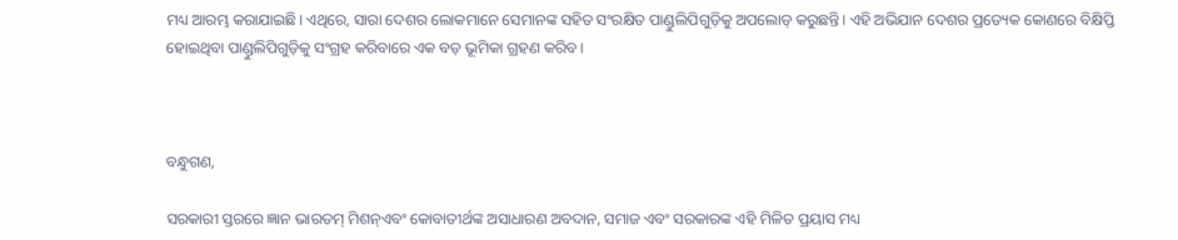ମଧ୍ୟ ଆରମ୍ଭ କରାଯାଇଛି। ଏଥିରେ, ସାରା ଦେଶର ଲୋକମାନେ ସେମାନଙ୍କ ସହିତ ସଂରକ୍ଷିତ ପାଣ୍ଡୁଲିପିଗୁଡ଼ିକୁ ଅପଲୋଡ୍ କରୁଛନ୍ତି। ଏହି ଅଭିଯାନ ଦେଶର ପ୍ରତ୍ୟେକ କୋଣରେ ବିକ୍ଷିପ୍ତି ହୋଇଥିବା ପାଣ୍ଡୁଲିପିଗୁଡ଼ିକୁ ସଂଗ୍ରହ କରିବାରେ ଏକ ବଡ଼ ଭୂମିକା ଗ୍ରହଣ କରିବ।



ବନ୍ଧୁଗଣ,

ସରକାରୀ ସ୍ତରରେ ଜ୍ଞାନ ଭାରତମ୍ ମିଶନ୍ଏବଂ କୋବାତୀର୍ଥଙ୍କ ଅସାଧାରଣ ଅବଦାନ, ସମାଜ ଏବଂ ସରକାରଙ୍କ ଏହି ମିଳିତ ପ୍ରୟାସ ମଧ୍ୟ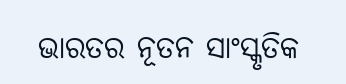ଭାରତର ନୂତନ ସାଂସ୍କୃତିକ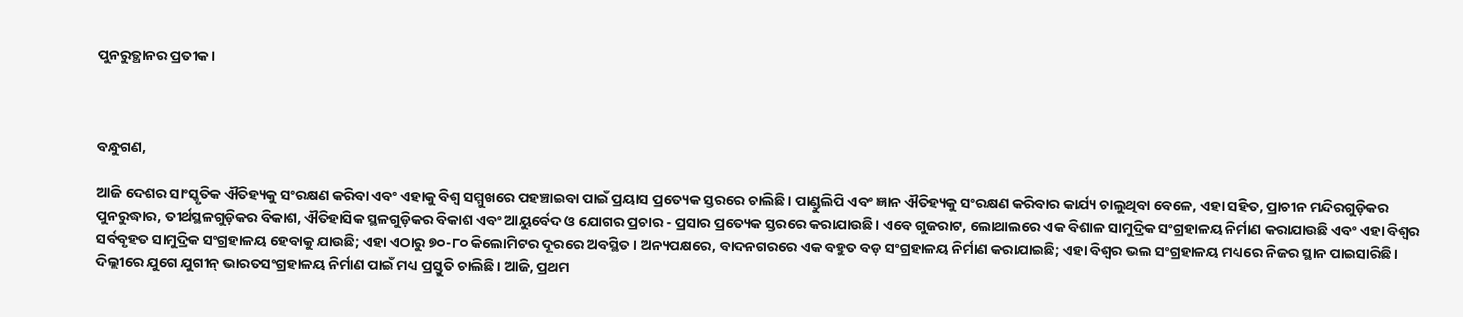ପୁନରୁତ୍ଥାନର ପ୍ରତୀକ।



ବନ୍ଧୁଗଣ,

ଆଜି ଦେଶର ସାଂସ୍କୃତିକ ଐତିହ୍ୟକୁ ସଂରକ୍ଷଣ କରିବା ଏବଂ ଏହାକୁ ବିଶ୍ୱ ସମ୍ମୁଖରେ ପହଞ୍ଚାଇବା ପାଇଁ ପ୍ରୟାସ ପ୍ରତ୍ୟେକ ସ୍ତରରେ ଚାଲିଛି। ପାଣ୍ଡୁଲିପି ଏବଂ ଜ୍ଞାନ ଐତିହ୍ୟକୁ ସଂରକ୍ଷଣ କରିବାର କାର୍ଯ୍ୟ ଚାଲୁଥିବା ବେଳେ, ଏହା ସହିତ, ପ୍ରାଚୀନ ମନ୍ଦିରଗୁଡ଼ିକର ପୁନରୁଦ୍ଧାର, ତୀର୍ଥସ୍ଥଳଗୁଡ଼ିକର ବିକାଶ, ଐତିହାସିକ ସ୍ଥଳଗୁଡ଼ିକର ବିକାଶ ଏବଂ ଆୟୁର୍ବେଦ ଓ ଯୋଗର ପ୍ରଚାର - ପ୍ରସାର ପ୍ରତ୍ୟେକ ସ୍ତରରେ କରାଯାଉଛି। ଏବେ ଗୁଜରାଟ, ଲୋଥାଲରେ ଏକ ବିଶାଳ ସାମୁଦ୍ରିକ ସଂଗ୍ରହାଳୟ ନିର୍ମାଣ କରାଯାଉଛି ଏବଂ ଏହା ବିଶ୍ୱର ସର୍ବବୃହତ ସାମୁଦ୍ରିକ ସଂଗ୍ରହାଳୟ ହେବାକୁ ଯାଉଛି; ଏହା ଏଠାରୁ ୭୦-୮୦ କିଲୋମିଟର ଦୂରରେ ଅବସ୍ଥିତ। ଅନ୍ୟପକ୍ଷରେ, ବାଦନଗରରେ ଏକ ବହୁତ ବଡ଼ ସଂଗ୍ରହାଳୟ ନିର୍ମାଣ କରାଯାଇଛି; ଏହା ବିଶ୍ୱର ଭଲ ସଂଗ୍ରହାଳୟ ମଧ୍ୟରେ ନିଜର ସ୍ଥାନ ପାଇସାରିଛି। ଦିଲ୍ଲୀରେ ଯୁଗେ ଯୁଗୀନ୍ ଭାରତସଂଗ୍ରହାଳୟ ନିର୍ମାଣ ପାଇଁ ମଧ୍ୟ ପ୍ରସ୍ତୁତି ଚାଲିଛି। ଆଜି, ପ୍ରଥମ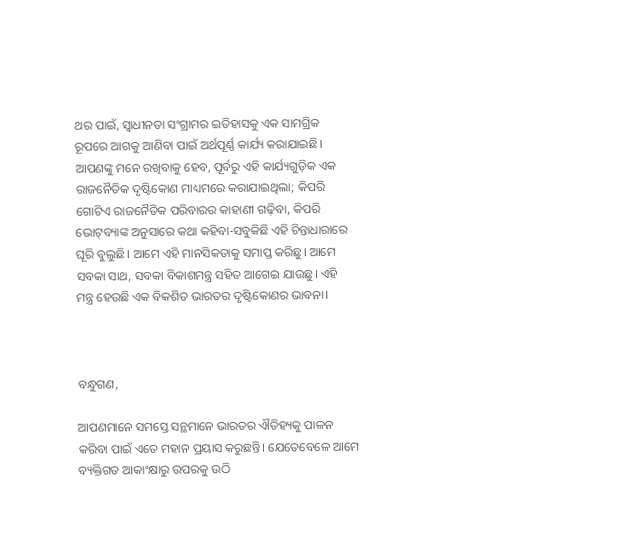ଥର ପାଇଁ, ସ୍ୱାଧୀନତା ସଂଗ୍ରାମର ଇତିହାସକୁ ଏକ ସାମଗ୍ରିକ ରୂପରେ ଆଗକୁ ଆଣିବା ପାଇଁ ଅର୍ଥପୂର୍ଣ୍ଣ କାର୍ଯ୍ୟ କରାଯାଇଛି। ଆପଣଙ୍କୁ ମନେ ରଖିବାକୁ ହେବ, ପୂର୍ବରୁ ଏହି କାର୍ଯ୍ୟଗୁଡ଼ିକ ଏକ ରାଜନୈତିକ ଦୃଷ୍ଟିକୋଣ ମାଧ୍ୟମରେ କରାଯାଇଥିଲା; କିପରି ଗୋଟିଏ ରାଜନୈତିକ ପରିବାରର କାହାଣୀ ଗଢ଼ିବା, କିପରି ଭୋଟ୍‌ବ୍ୟାଙ୍କ ଅନୁସାରେ କଥା କହିବା-ସବୁକିଛି ଏହି ଚିନ୍ତାଧାରାରେ ଘୂରି ବୁଲୁଛି। ଆମେ ଏହି ମାନସିକତାକୁ ସମାପ୍ତ କରିଛୁ। ଆମେ ସବକା ସାଥ, ସବକା ବିକାଶମନ୍ତ୍ର ସହିତ ଆଗେଇ ଯାଉଛୁ। ଏହି ମନ୍ତ୍ର ହେଉଛି ଏକ ବିକଶିତ ଭାରତର ଦୃଷ୍ଟିକୋଣର ଭାବନା।



ବନ୍ଧୁଗଣ,

ଆପଣମାନେ ସମସ୍ତେ ସନ୍ଥମାନେ ଭାରତର ଐତିହ୍ୟକୁ ପାଳନ କରିବା ପାଇଁ ଏତେ ମହାନ ପ୍ରୟାସ କରୁଛନ୍ତି। ଯେତେବେଳେ ଆମେ ବ୍ୟକ୍ତିଗତ ଆକାଂକ୍ଷାରୁ ଉପରକୁ ଉଠି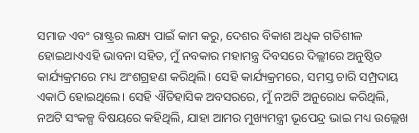ସମାଜ ଏବଂ ରାଷ୍ଟ୍ରର ଲକ୍ଷ୍ୟ ପାଇଁ କାମ କରୁ, ଦେଶର ବିକାଶ ଅଧିକ ଗତିଶୀଳ ହୋଇଥାଏଏହି ଭାବନା ସହିତ, ମୁଁ ନବକାର ମହାମନ୍ତ୍ର ଦିବସରେ ଦିଲ୍ଲୀରେ ଅନୁଷ୍ଠିତ କାର୍ଯ୍ୟକ୍ରମରେ ମଧ୍ୟ ଅଂଶଗ୍ରହଣ କରିଥିଲି। ସେହି କାର୍ଯ୍ୟକ୍ରମରେ, ସମସ୍ତ ଚାରି ସମ୍ପ୍ରଦାୟ ଏକାଠି ହୋଇଥିଲେ। ସେହି ଐତିହାସିକ ଅବସରରେ, ମୁଁ ନଅଟି ଅନୁରୋଧ କରିଥିଲି, ନଅଟି ସଂକଳ୍ପ ବିଷୟରେ କହିଥିଲି, ଯାହା ଆମର ମୁଖ୍ୟମନ୍ତ୍ରୀ ଭୂପେନ୍ଦ୍ର ଭାଇ ମଧ୍ୟ ଉଲ୍ଲେଖ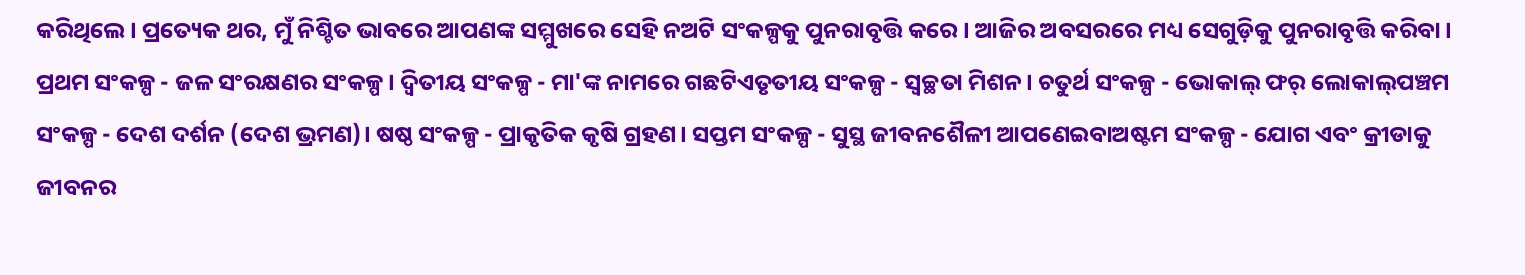କରିଥିଲେ। ପ୍ରତ୍ୟେକ ଥର, ମୁଁ ନିଶ୍ଚିତ ଭାବରେ ଆପଣଙ୍କ ସମ୍ମୁଖରେ ସେହି ନଅଟି ସଂକଳ୍ପକୁ ପୁନରାବୃତ୍ତି କରେ। ଆଜିର ଅବସରରେ ମଧ୍ୟ ସେଗୁଡ଼ିକୁ ପୁନରାବୃତ୍ତି କରିବା। ପ୍ରଥମ ସଂକଳ୍ପ - ଜଳ ସଂରକ୍ଷଣର ସଂକଳ୍ପ। ଦ୍ୱିତୀୟ ସଂକଳ୍ପ - ମା'ଙ୍କ ନାମରେ ଗଛଟିଏତୃତୀୟ ସଂକଳ୍ପ - ସ୍ୱଚ୍ଛତା ମିଶନ। ଚତୁର୍ଥ ସଂକଳ୍ପ - ଭୋକାଲ୍‌ ଫର୍ ଲୋକାଲ୍‌ପଞ୍ଚମ ସଂକଳ୍ପ - ଦେଶ ଦର୍ଶନ (ଦେଶ ଭ୍ରମଣ)। ଷଷ୍ଠ ସଂକଳ୍ପ - ପ୍ରାକୃତିକ କୃଷି ଗ୍ରହଣ। ସପ୍ତମ ସଂକଳ୍ପ - ସୁସ୍ଥ ଜୀବନଶୈଳୀ ଆପଣେଇବାଅଷ୍ଟମ ସଂକଳ୍ପ - ଯୋଗ ଏବଂ କ୍ରୀଡାକୁ ଜୀବନର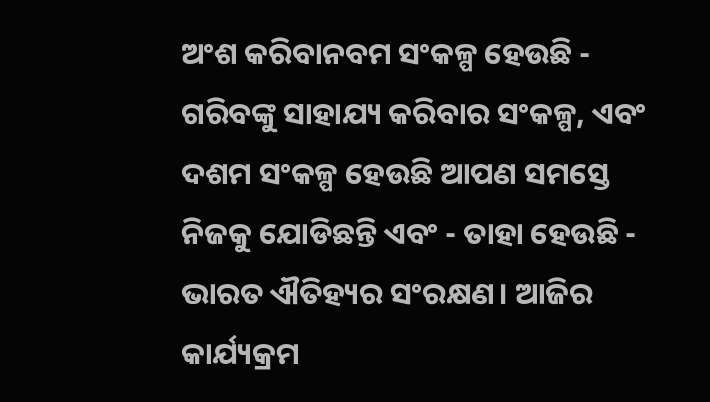ଅଂଶ କରିବାନବମ ସଂକଳ୍ପ ହେଉଛି - ଗରିବଙ୍କୁ ସାହାଯ୍ୟ କରିବାର ସଂକଳ୍ପ, ଏବଂ ଦଶମ ସଂକଳ୍ପ ହେଉଛି ଆପଣ ସମସ୍ତେ ନିଜକୁ ଯୋଡିଛନ୍ତି ଏବଂ - ତାହା ହେଉଛି - ଭାରତ ଐତିହ୍ୟର ସଂରକ୍ଷଣ। ଆଜିର କାର୍ଯ୍ୟକ୍ରମ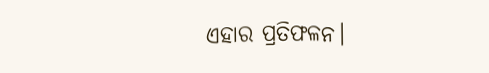ଏହାର ପ୍ରତିଫଳନ।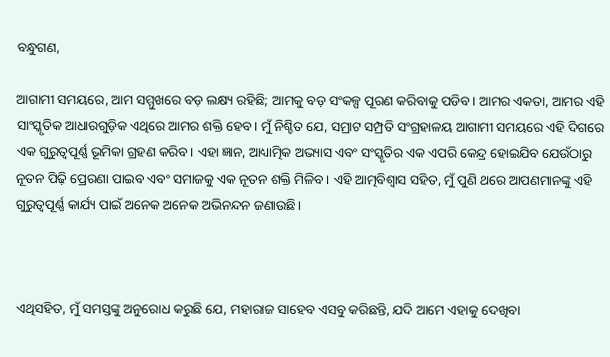ବନ୍ଧୁଗଣ,

ଆଗାମୀ ସମୟରେ, ଆମ ସମ୍ମୁଖରେ ବଡ଼ ଲକ୍ଷ୍ୟ ରହିଛି; ଆମକୁ ବଡ଼ ସଂକଳ୍ପ ପୂରଣ କରିବାକୁ ପଡିବ। ଆମର ଏକତା, ଆମର ଏହି ସାଂସ୍କୃତିକ ଆଧାରଗୁଡ଼ିକ ଏଥିରେ ଆମର ଶକ୍ତି ହେବ। ମୁଁ ନିଶ୍ଚିତ ଯେ, ସମ୍ରାଟ ସମ୍ପ୍ରତି ସଂଗ୍ରହାଳୟ ଆଗାମୀ ସମୟରେ ଏହି ଦିଗରେ ଏକ ଗୁରୁତ୍ୱପୂର୍ଣ୍ଣ ଭୂମିକା ଗ୍ରହଣ କରିବ। ଏହା ଜ୍ଞାନ, ଆଧ୍ୟାତ୍ମିକ ଅଭ୍ୟାସ ଏବଂ ସଂସ୍କୃତିର ଏକ ଏପରି କେନ୍ଦ୍ର ହୋଇଯିବ ଯେଉଁଠାରୁ ନୂତନ ପିଢ଼ି ପ୍ରେରଣା ପାଇବ ଏବଂ ସମାଜକୁ ଏକ ନୂତନ ଶକ୍ତି ମିଳିବ। ଏହି ଆତ୍ମବିଶ୍ୱାସ ସହିତ, ମୁଁ ପୁଣି ଥରେ ଆପଣମାନଙ୍କୁ ଏହି ଗୁରୁତ୍ୱପୂର୍ଣ୍ଣ କାର୍ଯ୍ୟ ପାଇଁ ଅନେକ ଅନେକ ଅଭିନନ୍ଦନ ଜଣାଉଛି।



ଏଥିସହିତ, ମୁଁ ସମସ୍ତଙ୍କୁ ଅନୁରୋଧ କରୁଛି ଯେ, ମହାରାଜ ସାହେବ ଏସବୁ କରିଛନ୍ତି, ଯଦି ଆମେ ଏହାକୁ ଦେଖିବା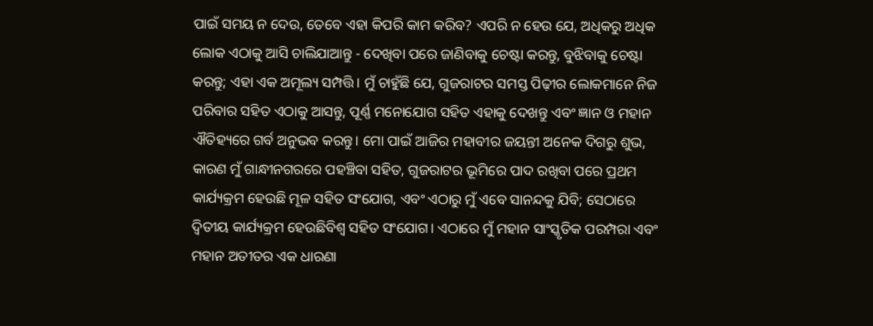ପାଇଁ ସମୟ ନ ଦେଉ, ତେବେ ଏହା କିପରି କାମ କରିବ? ଏପରି ନ ହେଉ ଯେ, ଅଧିକରୁ ଅଧିକ ଲୋକ ଏଠାକୁ ଆସି ଚାଲିଯାଆନ୍ତୁ - ଦେଖିବା ପରେ ଜାଣିବାକୁ ଚେଷ୍ଟା କରନ୍ତୁ, ବୁଝିବାକୁ ଚେଷ୍ଟା କରନ୍ତୁ; ଏହା ଏକ ଅମୂଲ୍ୟ ସମ୍ପତ୍ତି। ମୁଁ ଚାହୁଁଛି ଯେ, ଗୁଜରାଟର ସମସ୍ତ ପିଢ଼ୀର ଲୋକମାନେ ନିଜ ପରିବାର ସହିତ ଏଠାକୁ ଆସନ୍ତୁ, ପୂର୍ଣ୍ଣ ମନୋଯୋଗ ସହିତ ଏହାକୁ ଦେଖନ୍ତୁ ଏବଂ ଜ୍ଞାନ ଓ ମହାନ ଐତିହ୍ୟରେ ଗର୍ବ ଅନୁଭବ କରନ୍ତୁ। ମୋ ପାଇଁ ଆଜିର ମହାବୀର ଜୟନ୍ତୀ ଅନେକ ଦିଗରୁ ଶୁଭ, କାରଣ ମୁଁ ଗାନ୍ଧୀନଗରରେ ପହଞ୍ଚିବା ସହିତ, ଗୁଜରାଟର ଭୂମିରେ ପାଦ ରଖିବା ପରେ ପ୍ରଥମ କାର୍ଯ୍ୟକ୍ରମ ହେଉଛି ମୂଳ ସହିତ ସଂଯୋଗ, ଏବଂ ଏଠାରୁ ମୁଁ ଏବେ ସାନନ୍ଦକୁ ଯିବି; ସେଠାରେ ଦ୍ୱିତୀୟ କାର୍ଯ୍ୟକ୍ରମ ହେଉଛିବିଶ୍ୱ ସହିତ ସଂଯୋଗ। ଏଠାରେ ମୁଁ ମହାନ ସାଂସ୍କୃତିକ ପରମ୍ପରା ଏବଂ ମହାନ ଅତୀତର ଏକ ଧାରଣା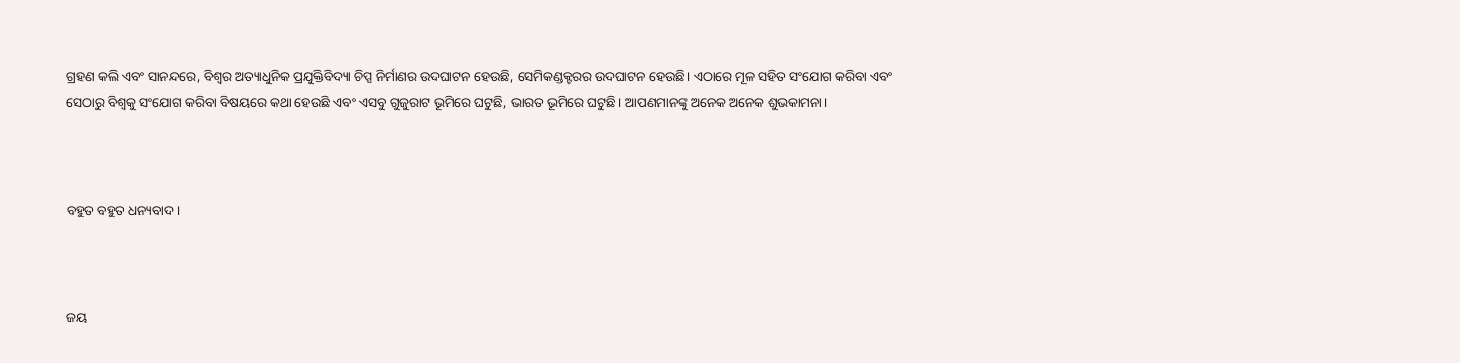ଗ୍ରହଣ କଲି ଏବଂ ସାନନ୍ଦରେ, ବିଶ୍ୱର ଅତ୍ୟାଧୁନିକ ପ୍ରଯୁକ୍ତିବିଦ୍ୟା ଚିପ୍ସ ନିର୍ମାଣର ଉଦଘାଟନ ହେଉଛି, ସେମିକଣ୍ଡକ୍ଟରର ଉଦଘାଟନ ହେଉଛି। ଏଠାରେ ମୂଳ ସହିତ ସଂଯୋଗ କରିବା ଏବଂ ସେଠାରୁ ବିଶ୍ୱକୁ ସଂଯୋଗ କରିବା ବିଷୟରେ କଥା ହେଉଛି ଏବଂ ଏସବୁ ଗୁଜୁରାଟ ଭୂମିରେ ଘଟୁଛି, ଭାରତ ଭୂମିରେ ଘଟୁଛି। ଆପଣମାନଙ୍କୁ ଅନେକ ଅନେକ ଶୁଭକାମନା।



ବହୁତ ବହୁତ ଧନ୍ୟବାଦ।



ଜୟ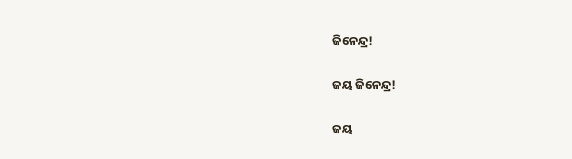ଜିନେନ୍ଦ୍ର!

ଜୟ ଜିନେନ୍ଦ୍ର!

ଜୟ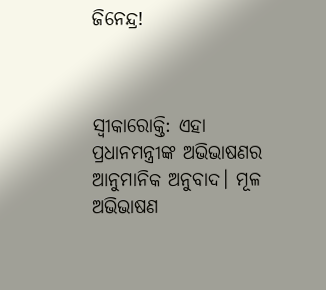ଜିନେନ୍ଦ୍ର!



ସ୍ୱୀକାରୋକ୍ତି: ଏହା ପ୍ରଧାନମନ୍ତ୍ରୀଙ୍କ ଅଭିଭାଷଣର ଆନୁମାନିକ ଅନୁବାଦ। ମୂଳ ଅଭିଭାଷଣ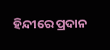ହିନ୍ଦୀରେ ପ୍ରଦାନ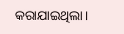କରାଯାଇଥିଲା।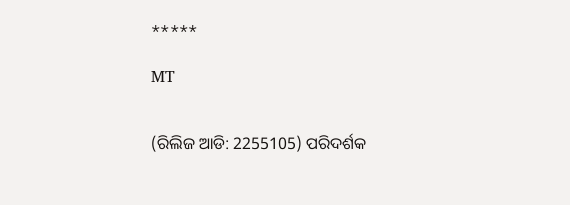*****

MT


(ରିଲିଜ ଆଡି: 2255105) ପରିଦର୍ଶକ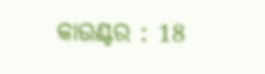କାଉଣ୍ଟର : 18